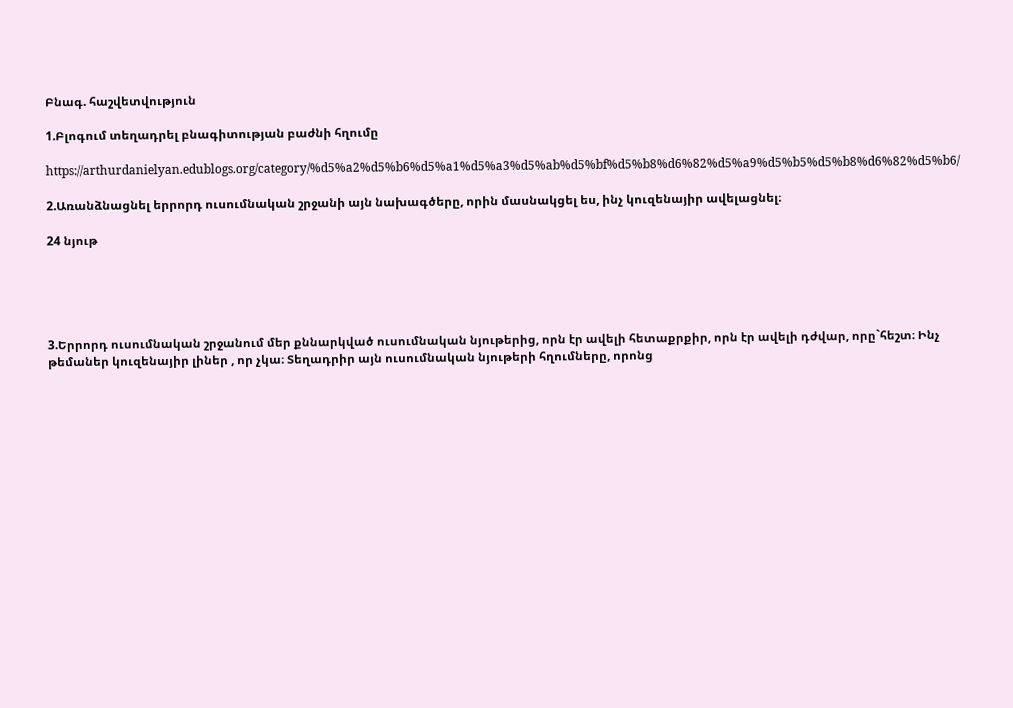Բնագ. հաշվետվություն

1.Բլոգում տեղադրել բնագիտության բաժնի հղումը

https://arthurdanielyan.edublogs.org/category/%d5%a2%d5%b6%d5%a1%d5%a3%d5%ab%d5%bf%d5%b8%d6%82%d5%a9%d5%b5%d5%b8%d6%82%d5%b6/

2.Առանձնացնել երրորդ ուսումնական շրջանի այն նախագծերը, որին մասնակցել ես, ինչ կուզենայիր ավելացնել։

24 նյութ





3.Երրորդ ուսումնական շրջանում մեր քննարկված ուսումնական նյութերից, որն էր ավելի հետաքրքիր, որն էր ավելի դժվար, որը`հեշտ։ Ինչ թեմաներ կուզենայիր լիներ , որ չկա։ Տեղադրիր այն ուսումնական նյութերի հղումները, որոնց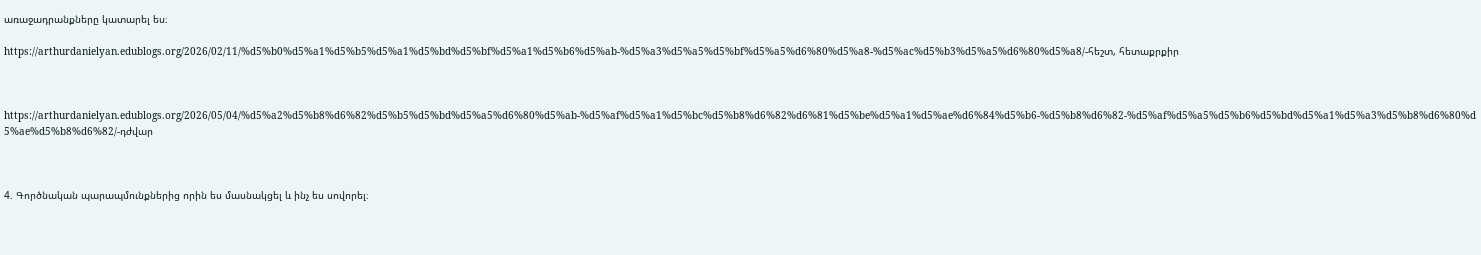առաջադրանքները կատարել ես։

https://arthurdanielyan.edublogs.org/2026/02/11/%d5%b0%d5%a1%d5%b5%d5%a1%d5%bd%d5%bf%d5%a1%d5%b6%d5%ab-%d5%a3%d5%a5%d5%bf%d5%a5%d6%80%d5%a8-%d5%ac%d5%b3%d5%a5%d6%80%d5%a8/-հեշտ, հետաքրքիր



https://arthurdanielyan.edublogs.org/2026/05/04/%d5%a2%d5%b8%d6%82%d5%b5%d5%bd%d5%a5%d6%80%d5%ab-%d5%af%d5%a1%d5%bc%d5%b8%d6%82%d6%81%d5%be%d5%a1%d5%ae%d6%84%d5%b6-%d5%b8%d6%82-%d5%af%d5%a5%d5%b6%d5%bd%d5%a1%d5%a3%d5%b8%d6%80%d5%ae%d5%b8%d6%82/-դժվար



4. Գործնական պարապմունքներից որին ես մասնակցել և ինչ ես սովորել։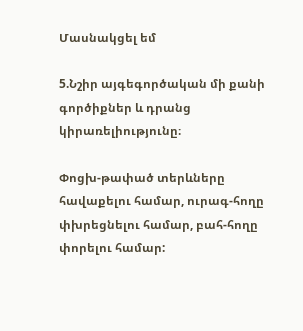Մասնակցել եմ

5.Նշիր այգեգործական մի քանի գործիքներ և դրանց կիրառելիությունը։

Փոցխ-թափած տերևները հավաքելու համար, ուրագ-հողը փխրեցնելու համար, բահ-հողը փորելու համար: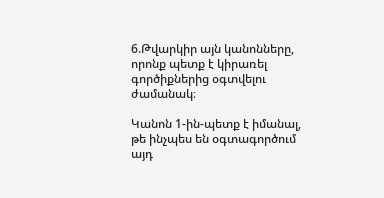6.Թվարկիր այն կանոնները, որոնք պետք է կիրառել գործիքներից օգտվելու ժամանակ։

Կանոն 1-ին-պետք է իմանալ, թե ինչպես են օգտագործում այդ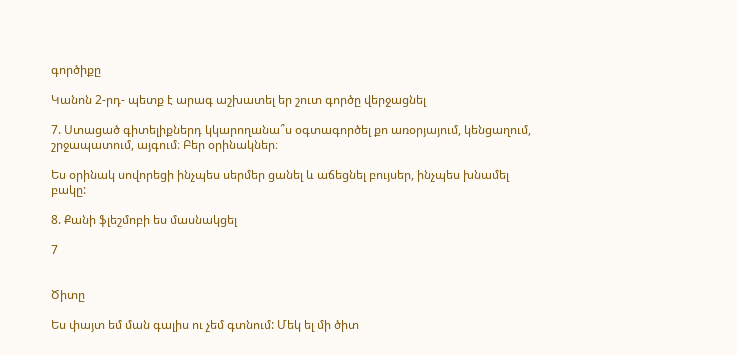գործիքը

Կանոն 2-րդ- պետք է արագ աշխատել եր շուտ գործը վերջացնել

7. Ստացած գիտելիքներդ կկարողանա՞ս օգտագործել քո առօրյայում, կենցաղում, շրջապատում, այգում։ Բեր օրինակներ։

Ես օրինակ սովորեցի ինչպես սերմեր ցանել և աճեցնել բույսեր, ինչպես խնամել բակը:

8. Քանի ֆլեշմոբի ես մասնակցել

7


Ծիտը

Ես փայտ եմ ման գալիս ու չեմ գտնում: Մեկ ել մի ծիտ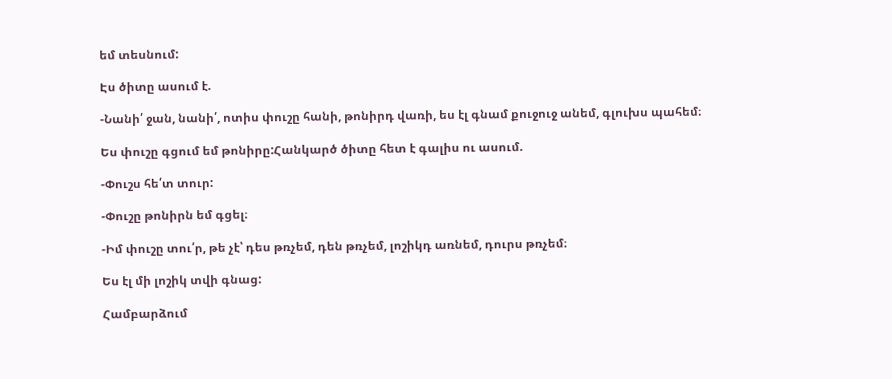եմ տեսնում:

Էս ծիտը ասում է.

-Նանի՛ ջան, նանի՛, ոտիս փուշը հանի, թոնիրդ վառի, ես էլ գնամ քուջուջ անեմ, գլուխս պահեմ։

Ես փուշը գցում եմ թոնիրը:Հանկարծ ծիտը հետ է գալիս ու ասում.

-Փուշս հե՛տ տուր:

-Փուշը թոնիրն եմ գցել։

-Իմ փուշը տու՛ր, թե չէ՝ դես թռչեմ, դեն թռչեմ, լոշիկդ առնեմ, դուրս թռչեմ։

Ես էլ մի լոշիկ տվի գնաց:

Համբարձում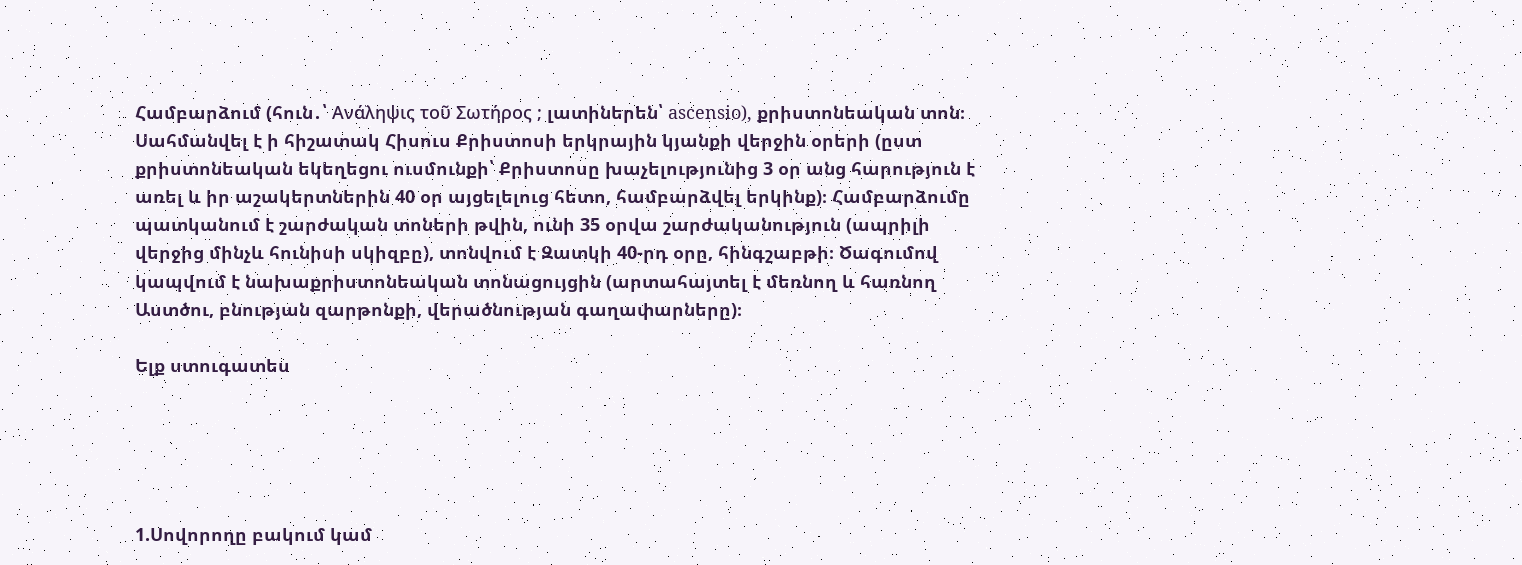Համբարձում (հուն․՝ Ανάληψις τοῦ Σωτήρος ; լատիներեն՝ ascensio), քրիստոնեական տոն։ Սահմանվել է ի հիշատակ Հիսուս Քրիստոսի երկրային կյանքի վերջին օրերի (ըստ քրիստոնեական եկեղեցու ուսմունքի՝ Քրիստոսը խաչելությունից 3 օր անց հարություն է առել և իր աշակերտներին 40 օր այցելելուց հետո, համբարձվել երկինք)։ Համբարձումը պատկանում է շարժական տոների թվին, ունի 35 օրվա շարժականություն (ապրիլի վերջից մինչև հունիսի սկիզբը), տոնվում է Զատկի 40-րդ օրը, հինգշաբթի։ Ծագումով կապվում է նախաքրիստոնեական տոնացույցին (արտահայտել է մեռնող և հառնող Աստծու, բնության զարթոնքի, վերածնության գաղափարները)։

Ելք ստուգատես





1.Սովորողը բակում կամ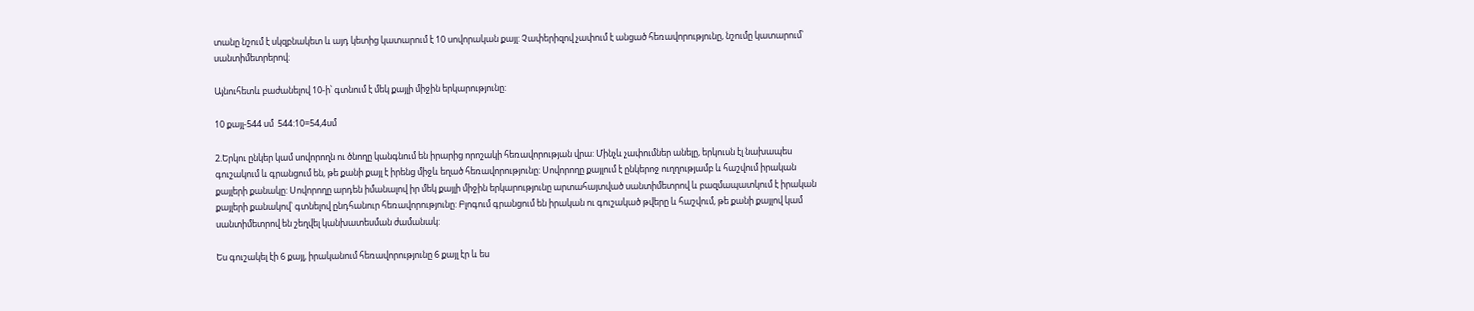տանը նշում է սկզբնակետ և այդ կետից կատարում է 10 սովորական քայլ: Չափերիզով չափում է անցած հեռավորությունը, նշումը կատարում՝ սանտիմետրերով։

Այնուհետև բաժանելով 10-ի՝ գտնում է մեկ քայլի միջին երկարությունը:

10 քայլ-544 սմ  544:10=54,4սմ

2.Երկու ընկեր կամ սովորողն ու ծնողը կանգնում են իրարից որոշակի հեռավորության վրա: Մինչև չափումներ անելը, երկուսն էլ նախապես գուշակում և գրանցում են, թե քանի քայլ է իրենց միջև եղած հեռավորությունը: Սովորողը քայլում է ընկերոջ ուղղությամբ և հաշվում իրական քայլերի քանակը: Սովորողը արդեն իմանալով իր մեկ քայլի միջին երկարությունը արտահայտված սանտիմետրով և բազմապատկում է իրական քայլերի քանակով՝ գտնելով ընդհանուր հեռավորությունը: Բլոգում գրանցում են իրական ու գուշակած թվերը և հաշվում, թե քանի քայլով կամ սանտիմետրով են շեղվել կանխատեսման ժամանակ:

Ես գուշակել էի 6 քայլ, իրականում հեռավորությունը 6 քայլ էր և ես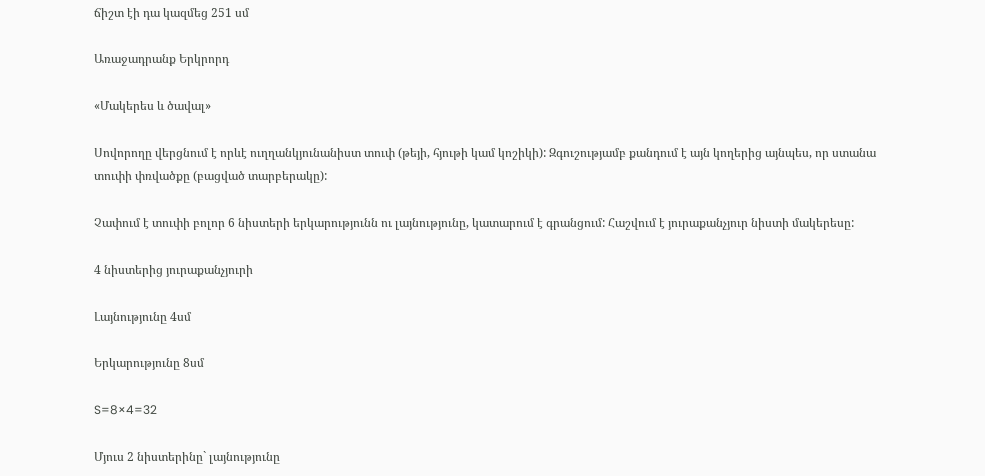ճիշտ էի դա կազմեց 251 սմ

Առաջադրանք Երկրորդ

«Մակերես և ծավալ»

Սովորողը վերցնում է որևէ ուղղանկյունանիստ տուփ (թեյի, հյութի կամ կոշիկի): Զգուշությամբ քանդում է այն կողերից այնպես, որ ստանա տուփի փռվածքը (բացված տարբերակը):

Չափում է տուփի բոլոր 6 նիստերի երկարությունն ու լայնությունը, կատարում է գրանցում: Հաշվում է յուրաքանչյուր նիստի մակերեսը:

4 նիստերից յուրաքանչյուրի

Լայնությունը 4սմ

Երկարությունը 8սմ

S=8×4=32

Մյուս 2 նիստերինը` լայնությունը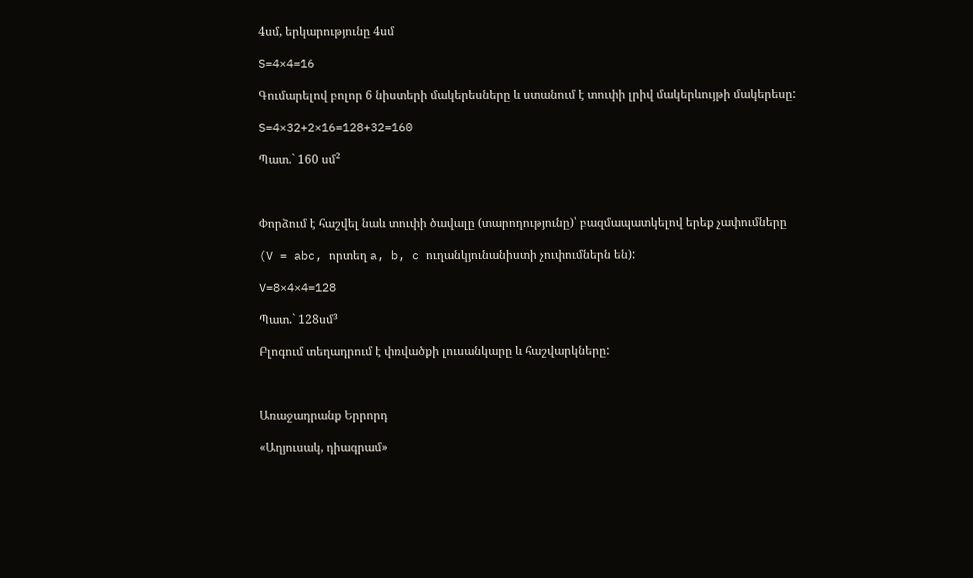4սմ, երկարությունը 4սմ

S=4×4=16

Գումարելով բոլոր 6 նիստերի մակերեսները և ստանում է տուփի լրիվ մակերևույթի մակերեսը:

S=4×32+2×16=128+32=160

Պատ.` 160 սմ²



Փորձում է հաշվել նաև տուփի ծավալը (տարողությունը)՝ բազմապատկելով երեք չափումները

(V = abc, որտեղ a, b, c ուղանկյունանիստի չուփումներն են):

V=8×4×4=128

Պատ.` 128սմ³

Բլոգում տեղադրում է փռվածքի լուսանկարը և հաշվարկները:



Առաջադրանք Երրորդ

«Աղյուսակ, դիագրամ»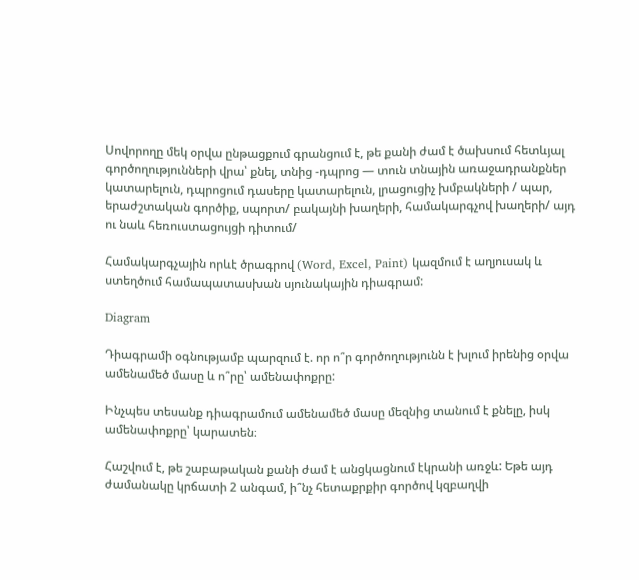Սովորողը մեկ օրվա ընթացքում գրանցում է, թե քանի ժամ է ծախսում հետևյալ գործողությունների վրա՝ քնել, տնից -դպրոց — տուն տնային առաջադրանքներ կատարելուն, դպրոցում դասերը կատարելուն, լրացուցիչ խմբակների / պար, երաժշտական գործիք, սպորտ/ բակայնի խաղերի, համակարգչով խաղերի/ այդ ու նաև հեռուստացույցի դիտում/

Համակարգչային որևէ ծրագրով (Word, Excel, Paint) կազմում է աղյուսակ և ստեղծում համապատասխան սյունակային դիագրամ:

Diagram

Դիագրամի օգնությամբ պարզում է. որ ո՞ր գործողությունն է խլում իրենից օրվա ամենամեծ մասը և ո՞րը՝ ամենափոքրը:

Ինչպես տեսանք դիագրամում ամենամեծ մասը մեզնից տանում է քնելը, իսկ ամենափոքրը՝ կարատեն։

Հաշվում է, թե շաբաթական քանի ժամ է անցկացնում էկրանի առջև: Եթե այդ ժամանակը կրճատի 2 անգամ, ի՞նչ հետաքրքիր գործով կզբաղվի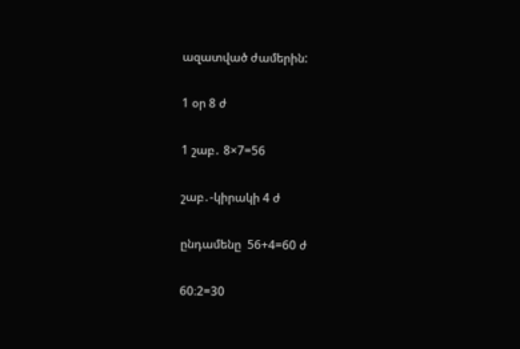ազատված ժամերին:

1 օր 8 ժ

1 շաբ․ 8×7=56

շաբ․-կիրակի 4 ժ

ընդամենը  56+4=60 ժ

60։2=30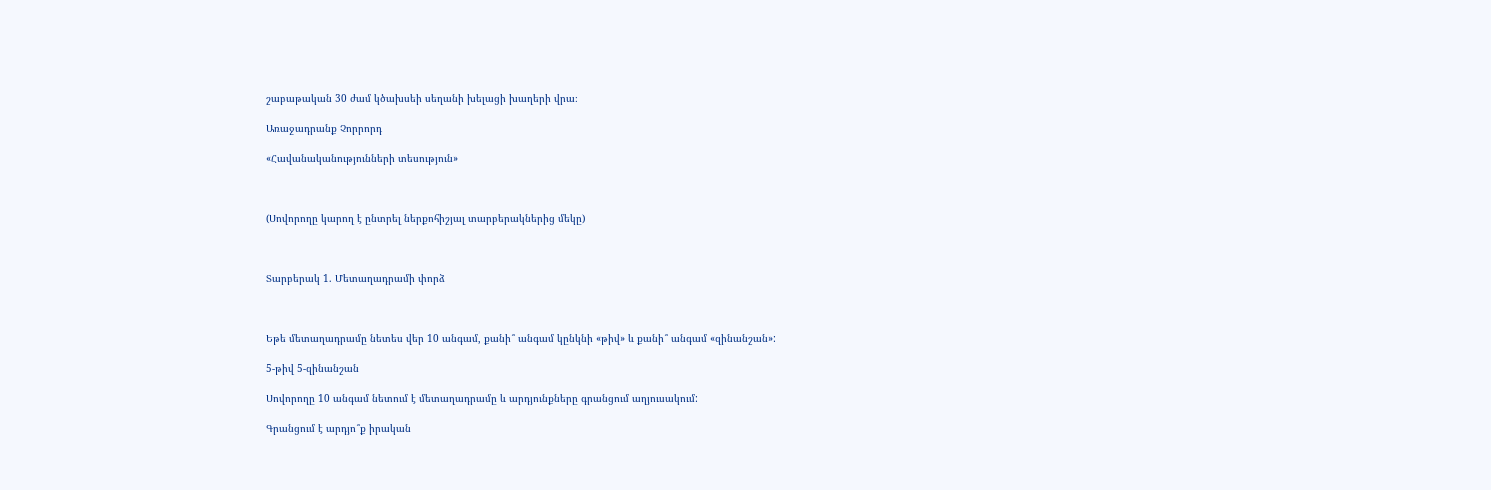շաբաթական 30 ժամ կծախսեի սեղանի խելացի խաղերի վրա։

Առաջադրանք Չորրորդ

«Հավանականությունների տեսություն»



(Սովորողը կարող է ընտրել ներքոհիշյալ տարբերակներից մեկը)



Տարբերակ 1. Մետաղադրամի փորձ



Եթե մետաղադրամը նետես վեր 10 անգամ, քանի՞ անգամ կընկնի «թիվ» և քանի՞ անգամ «զինանշան»:

5-թիվ 5-զինանշան

Սովորողը 10 անգամ նետում է մետաղադրամը և արդյունքները գրանցում աղյուսակում:

Գրանցում է արդյո՞ք իրական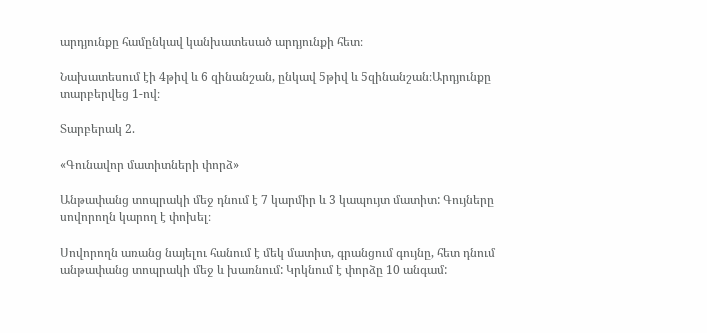արդյունքը համընկավ կանխատեսած արդյունքի հետ։

Նախատեսում էի 4թիվ և 6 զինանշան, ընկավ 5թիվ և 5զինանշան։Արդյունքը տարբերվեց 1-ով։

Տարբերակ 2.

«Գունավոր մատիտների փորձ»

Անթափանց տոպրակի մեջ դնում է 7 կարմիր և 3 կապույտ մատիտ: Գույները սովորողն կարող է փոխել։

Սովորողն առանց նայելու հանում է մեկ մատիտ, գրանցում գույնը, հետ դնում անթափանց տոպրակի մեջ և խառնում: Կրկնում է փորձը 10 անգամ: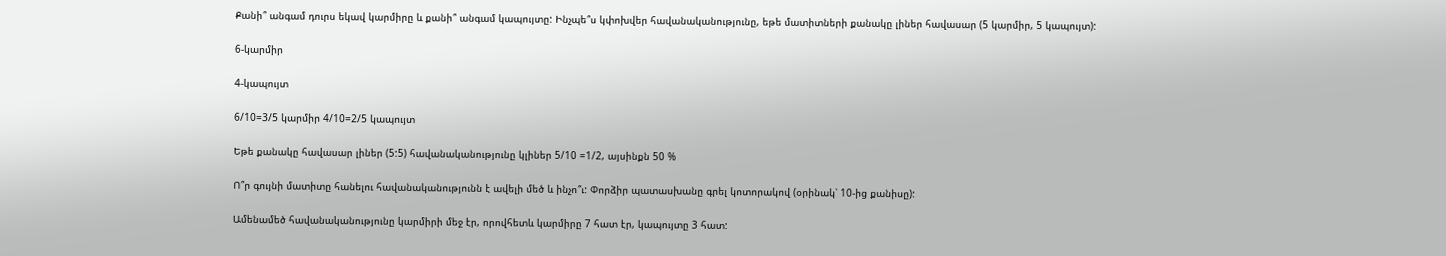Քանի՞ անգամ դուրս եկավ կարմիրը և քանի՞ անգամ կապույտը: Ինչպե՞ս կփոխվեր հավանականությունը, եթե մատիտների քանակը լիներ հավասար (5 կարմիր, 5 կապույտ):

6-կարմիր

4-կապույտ

6/10=3/5 կարմիր 4/10=2/5 կապույտ

Եթե քանակը հավասար լիներ (5:5) հավանականությունը կլիներ 5/10 =1/2, այսինքն 50 %

Ո՞ր գույնի մատիտը հանելու հավանականությունն է ավելի մեծ և ինչո՞ւ: Փորձիր պատասխանը գրել կոտորակով (օրինակ՝ 10-ից քանիսը):

Ամենամեծ հավանականությունը կարմիրի մեջ էր, որովհետև կարմիրը 7 հատ էր, կապույտը 3 հատ: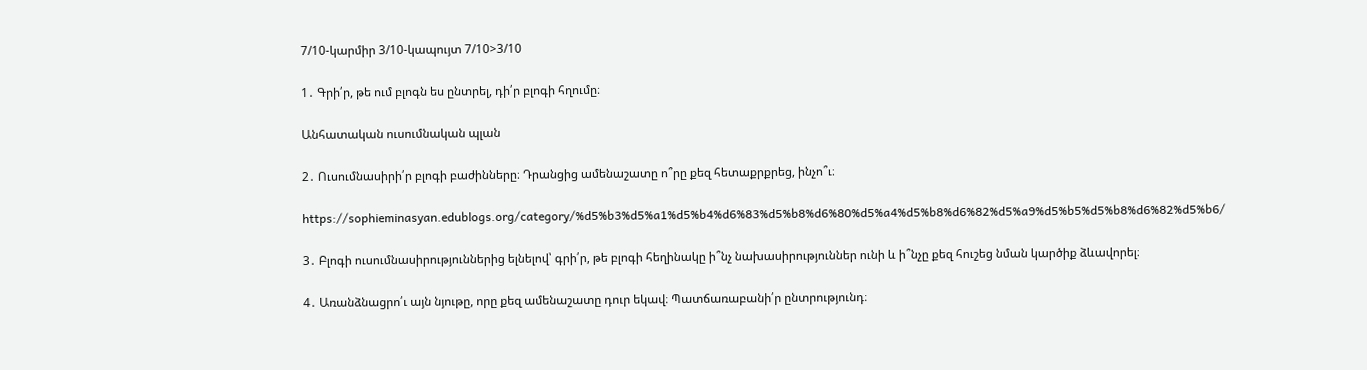7/10-կարմիր 3/10-կապույտ 7/10>3/10

1․ Գրի՛ր, թե ում բլոգն ես ընտրել, դի՛ր բլոգի հղումը։

Անհատական ուսումնական պլան

2․ Ուսումնասիրի՛ր բլոգի բաժինները։ Դրանցից ամենաշատը ո՞րը քեզ հետաքրքրեց, ինչո՞ւ։

https://sophieminasyan.edublogs.org/category/%d5%b3%d5%a1%d5%b4%d6%83%d5%b8%d6%80%d5%a4%d5%b8%d6%82%d5%a9%d5%b5%d5%b8%d6%82%d5%b6/

3․ Բլոգի ուսումնասիրություններից ելնելով՝ գրի՛ր, թե բլոգի հեղինակը ի՞նչ նախասիրություններ ունի և ի՞նչը քեզ հուշեց նման կարծիք ձևավորել։

4․ Առանձնացրո՛ւ այն նյութը, որը քեզ ամենաշատը դուր եկավ։ Պատճառաբանի՛ր ընտրությունդ։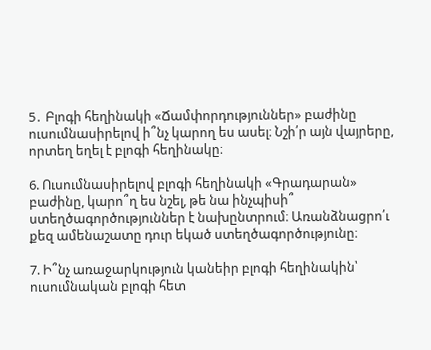5․ Բլոգի հեղինակի «Ճամփորդություններ» բաժինը ուսումնասիրելով ի՞նչ կարող ես ասել։ Նշի՛ր այն վայրերը, որտեղ եղել է բլոգի հեղինակը։

6. Ուսումնասիրելով բլոգի հեղինակի «Գրադարան» բաժինը, կարո՞ղ ես նշել, թե նա ինչպիսի՞ ստեղծագործություններ է նախընտրում։ Առանձնացրո՛ւ քեզ ամենաշատը դուր եկած ստեղծագործությունը։

7. Ի՞նչ առաջարկություն կանեիր բլոգի հեղինակին՝ ուսումնական բլոգի հետ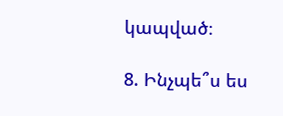կապված։

8. Ինչպե՞ս ես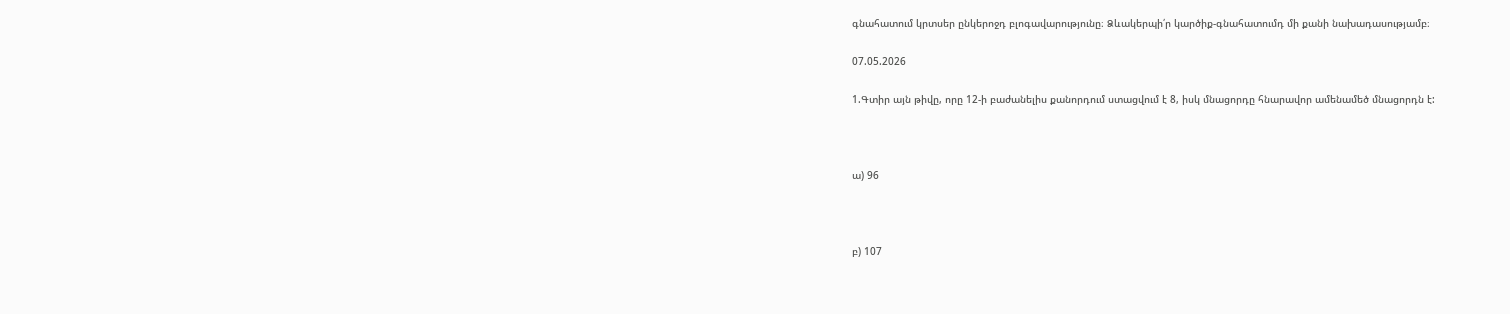գնահատում կրտսեր ընկերոջդ բլոգավարությունը։ Ձևակերպի՛ր կարծիք-գնահատումդ մի քանի նախադասությամբ։

07.05.2026

1.Գտիր այն թիվը, որը 12-ի բաժանելիս քանորդում ստացվում է 8, իսկ մնացորդը հնարավոր ամենամեծ մնացորդն է:



ա) 96



բ) 107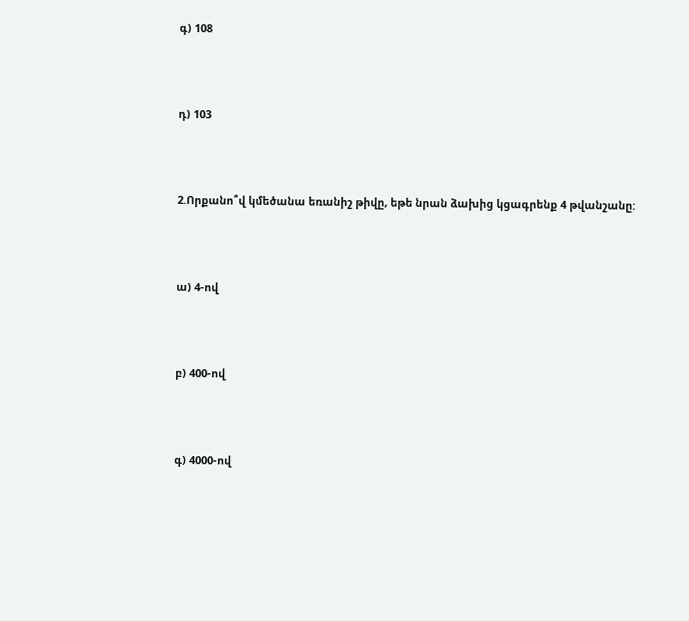գ) 108



դ) 103



2.Որքանո՞վ կմեծանա եռանիշ թիվը, եթե նրան ձախից կցագրենք 4 թվանշանը:



ա) 4-ով



բ) 400-ով



գ) 4000-ով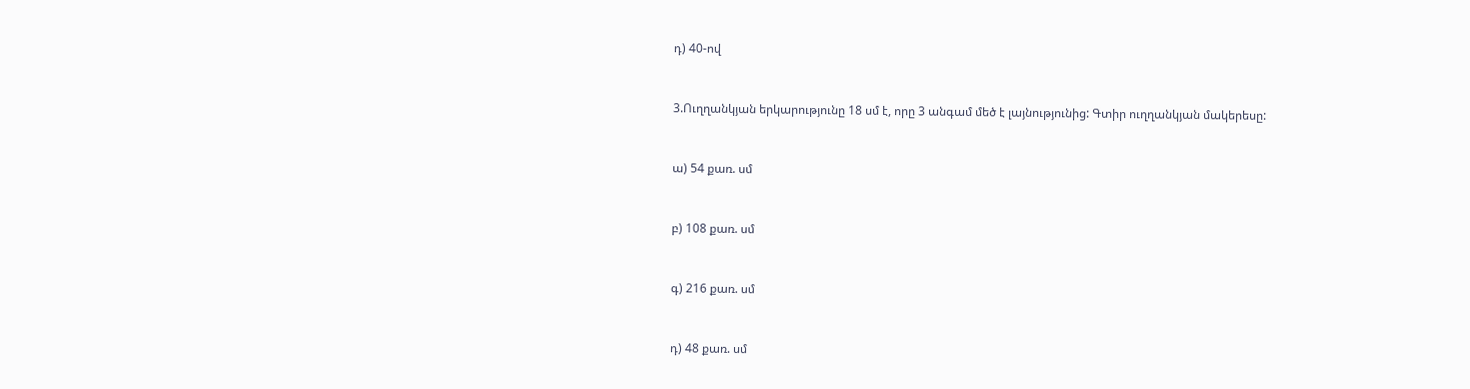դ) 40-ով



3.Ուղղանկյան երկարությունը 18 սմ է, որը 3 անգամ մեծ է լայնությունից: Գտիր ուղղանկյան մակերեսը:



ա) 54 քառ. սմ



բ) 108 քառ. սմ



գ) 216 քառ. սմ



դ) 48 քառ. սմ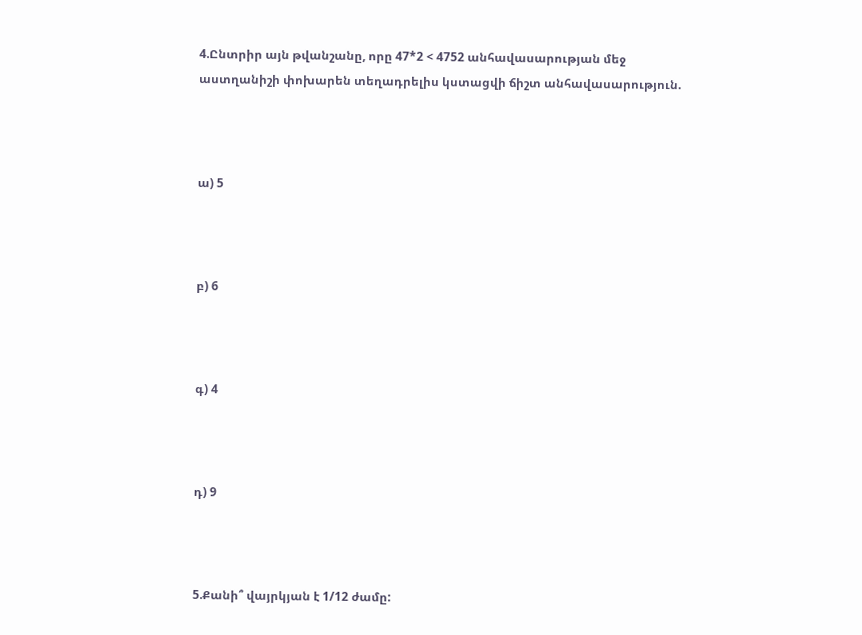4.Ընտրիր այն թվանշանը, որը 47*2 < 4752 անհավասարության մեջ աստղանիշի փոխարեն տեղադրելիս կստացվի ճիշտ անհավասարություն.



ա) 5



բ) 6



գ) 4



դ) 9



5.Քանի՞ վայրկյան է 1/12 ժամը: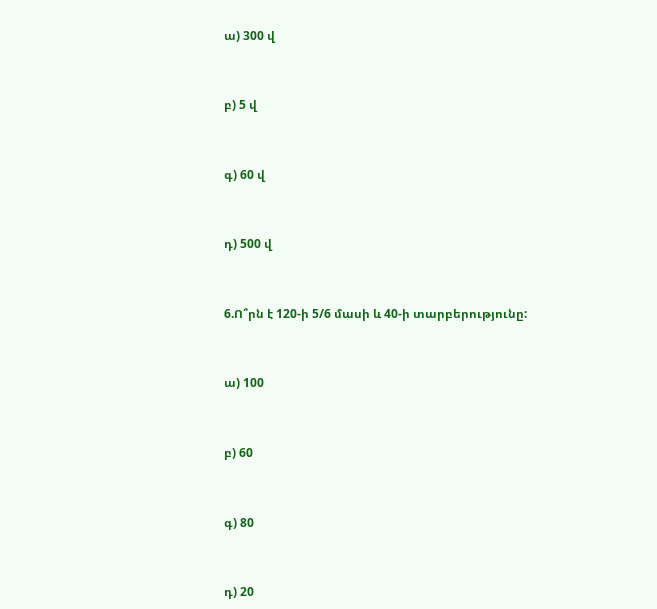ա) 300 վ



բ) 5 վ



գ) 60 վ



դ) 500 վ



6.Ո՞րն է 120-ի 5/6 մասի և 40-ի տարբերությունը:



ա) 100



բ) 60



գ) 80



դ) 20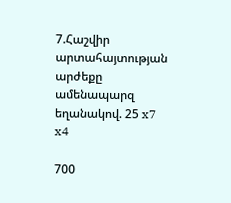7.Հաշվիր արտահայտության արժեքը ամենապարզ եղանակով. 25 x7 x4

700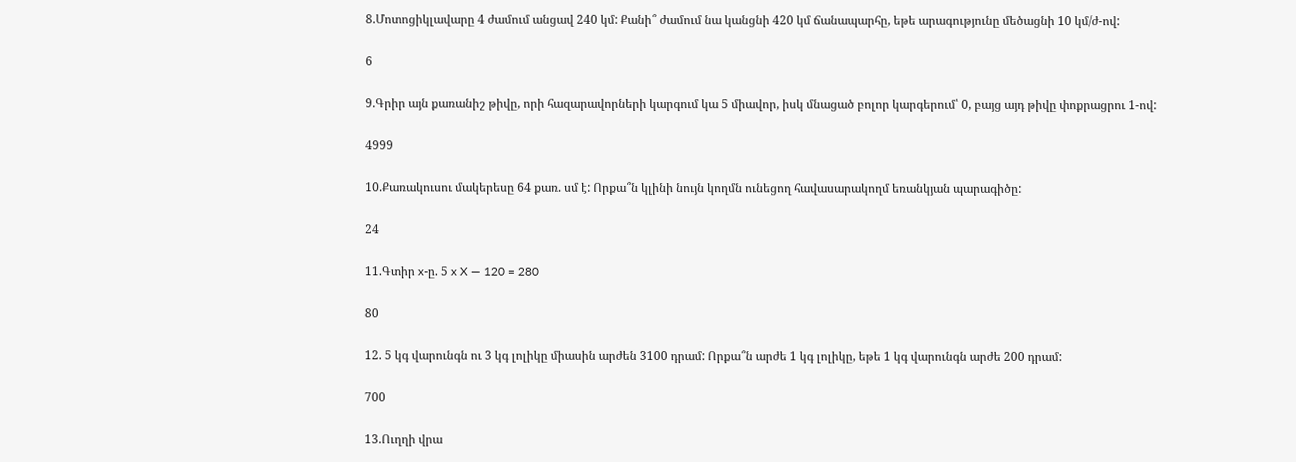8.Մոտոցիկլավարը 4 ժամում անցավ 240 կմ: Քանի՞ ժամում նա կանցնի 420 կմ ճանապարհը, եթե արագությունը մեծացնի 10 կմ/ժ-ով:

6

9.Գրիր այն քառանիշ թիվը, որի հազարավորների կարգում կա 5 միավոր, իսկ մնացած բոլոր կարգերում՝ 0, բայց այդ թիվը փոքրացրու 1-ով:

4999

10.Քառակուսու մակերեսը 64 քառ. սմ է: Որքա՞ն կլինի նույն կողմն ունեցող հավասարակողմ եռանկյան պարագիծը:

24

11.Գտիր x-ը. 5 x X — 120 = 280

80

12. 5 կգ վարունգն ու 3 կգ լոլիկը միասին արժեն 3100 դրամ: Որքա՞ն արժե 1 կգ լոլիկը, եթե 1 կգ վարունգն արժե 200 դրամ:

700

13.Ուղղի վրա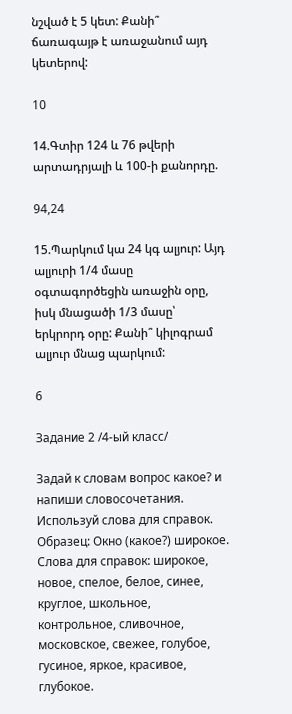նշված է 5 կետ: Քանի՞ ճառագայթ է առաջանում այդ կետերով:

10

14.Գտիր 124 և 76 թվերի արտադրյալի և 100-ի քանորդը.

94,24

15.Պարկում կա 24 կգ ալյուր: Այդ ալյուրի 1/4 մասը օգտագործեցին առաջին օրը, իսկ մնացածի 1/3 մասը՝ երկրորդ օրը: Քանի՞ կիլոգրամ ալյուր մնաց պարկում:

6

Задание 2 /4-ый класс/

Задай к словам вопрос какое? и напиши словосочетания. Используй слова для справок. Образец: Окно (какое?) широкое.
Слова для справок: широкое, новое, спелое, белое, синее, круглое, школьное, контрольное, сливочное, московское, свежее, голубое, гусиное, яркое, красивое, глубокое.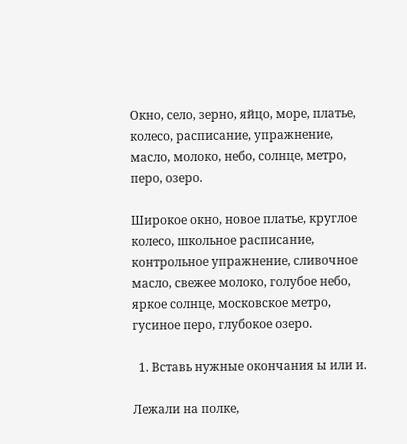Окно, село, зерно, яйцо, море, платье, колесо, расписание, упражнение, масло, молоко, небо, солнце, метро, перо, озеро.

Широкое окно, новое платье, круглое колесо, школьное расписание, контрольное упражнение, сливочное масло, свежее молоко, голубое небо, яркое солнце, московское метро, гусиное перо, глубокое озеро.

  1. Вставь нужные окончания ы или и.

Лежали на полке,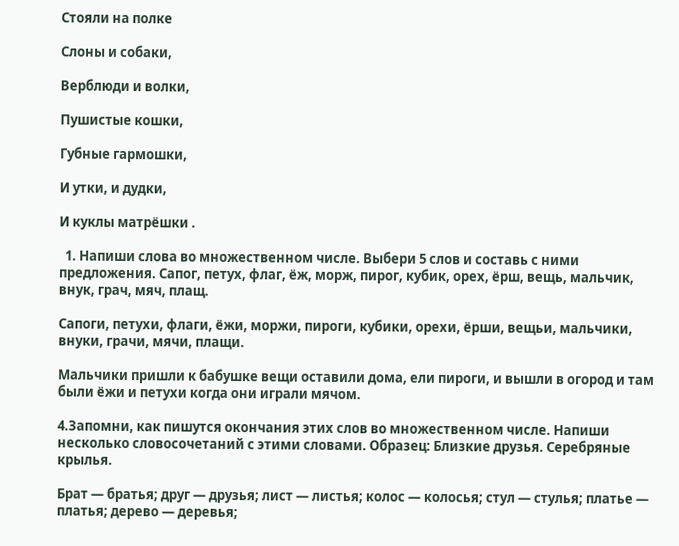Стояли на полке

Слоны и собаки,

Верблюди и волки,

Пушистые кошки,

Губные гармошки,

И утки, и дудки,

И куклы матрёшки .

  1. Напиши слова во множественном числе. Выбери 5 слов и составь с ними предложения. Сапог, петух, флаг, ёж, морж, пирог, кубик, орех, ёрш, вещь, мальчик, внук, грач, мяч, плащ.

Сапоги, петухи, флаги, ёжи, моржи, пироги, кубики, орехи, ёрши, вещьи, мальчики, внуки, грачи, мячи, плащи.

Мальчики пришли к бабушке вещи оставили дома, ели пироги, и вышли в огород и там были ёжи и петухи когда они играли мячом.

4.Запомни, как пишутся окончания этих слов во множественном числе. Напиши несколько словосочетаний с этими словами. Образец: Близкие друзья. Серебряные крылья.

Брат — братья; друг — друзья; лист — листья; колос — колосья; стул — стулья; платье — платья; дерево — деревья;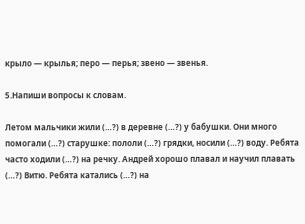крыло — крылья; перо — перья; звено — звенья.

5.Напиши вопросы к словам.

Летом мальчики жили (…?) в деревне (…?) у бабушки. Они много помогали (…?) старушке: пололи (…?) грядки, носили (…?) воду. Ребята часто ходили (…?) на речку. Андрей хорошо плавал и научил плавать (…?) Витю. Ребята катались (…?) на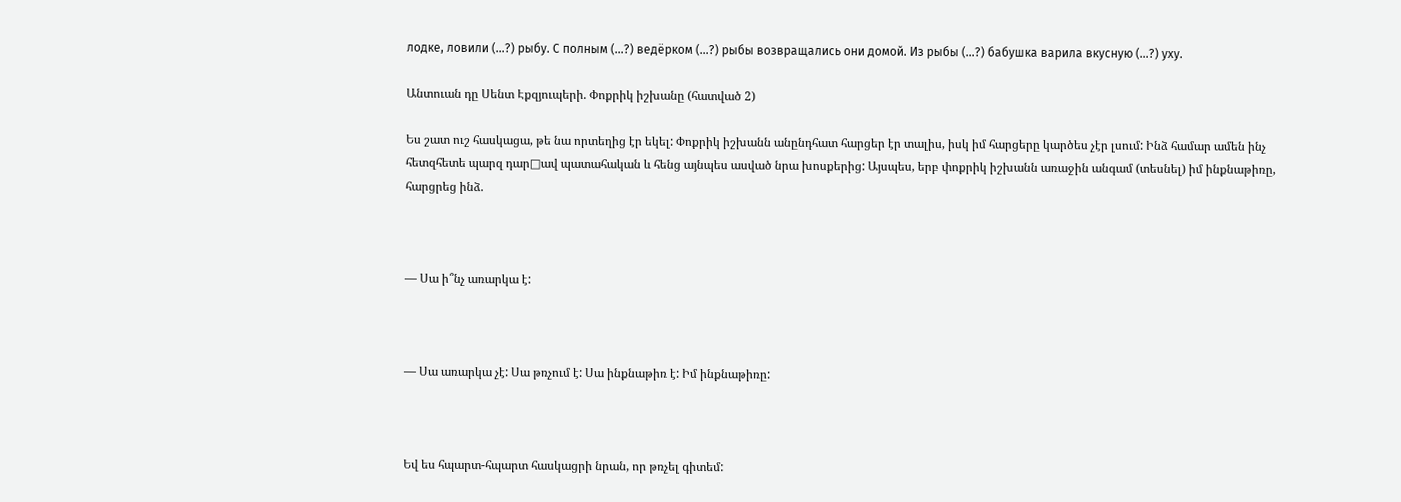лодке, ловили (…?) рыбу. С полным (…?) ведёрком (…?) рыбы возвращались они домой. Из рыбы (…?) бабушка варила вкусную (…?) уху.

Անտուան դը Սենտ Էքզյուպերի. Փոքրիկ իշխանը (հատված 2)

Ես շատ ուշ հասկացա, թե նա որտեղից էր եկել: Փոքրիկ իշխանն անընդհատ հարցեր էր տալիս, իսկ իմ հարցերը կարծես չէր լսում: Ինձ համար ամեն ինչ հետզհետե պարզ դար□ավ պատահական և հենց այնպես ասված նրա խոսքերից: Այսպես, երբ փոքրիկ իշխանն առաջին անգամ (տեսնել) իմ ինքնաթիռը, հարցրեց ինձ.



— Սա ի՞նչ առարկա է:



— Սա առարկա չէ: Սա թռչում է: Սա ինքնաթիռ է: Իմ ինքնաթիռը:



Եվ ես հպարտ-հպարտ հասկացրի նրան, որ թռչել գիտեմ: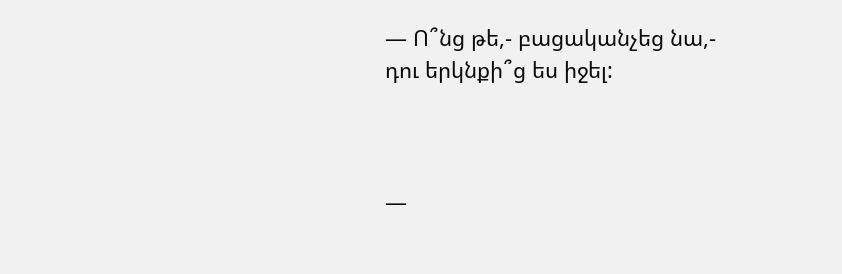— Ո՞նց թե,- բացականչեց նա,- դու երկնքի՞ց ես իջել:



—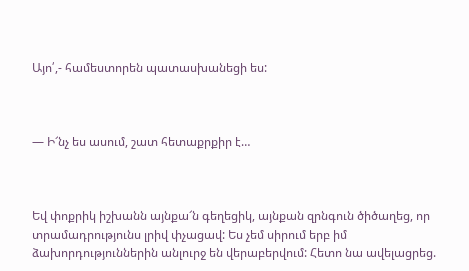Այո՛,- համեստորեն պատասխանեցի ես:



— Ի՜նչ ես ասում, շատ հետաքրքիր է…



Եվ փոքրիկ իշխանն այնքա՜ն գեղեցիկ, այնքան զրնգուն ծիծաղեց, որ տրամադրությունս լրիվ փչացավ: Ես չեմ սիրում երբ իմ ձախորդություններին անլուրջ են վերաբերվում: Հետո նա ավելացրեց.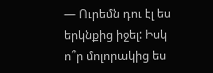— Ուրեմն դու էլ ես երկնքից իջել: Իսկ ո՞ր մոլորակից ես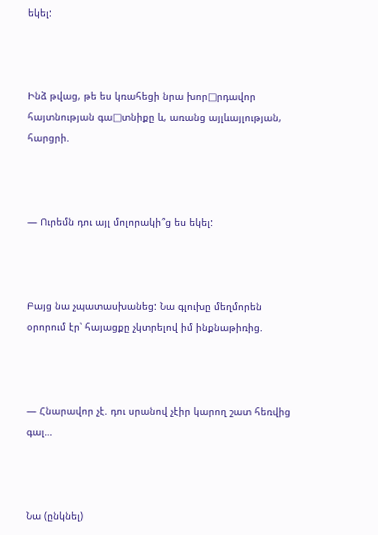եկել:



Ինձ թվաց, թե ես կռահեցի նրա խոր□րդավոր հայտնության գա□տնիքը և, առանց այլևայլության, հարցրի.



— Ուրեմն դու այլ մոլորակի՞ց ես եկել:



Բայց նա չպատասխանեց: Նա գլուխը մեղմորեն օրորում էր՝ հայացքը չկտրելով իմ ինքնաթիռից.



— Հնարավոր չէ. դու սրանով չէիր կարող շատ հեռվից գալ…



Նա (ընկնել)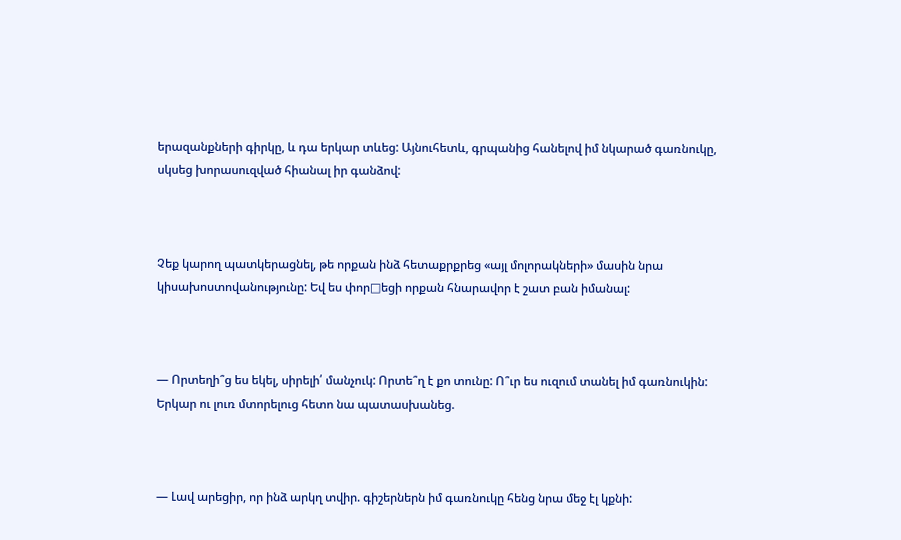երազանքների գիրկը, և դա երկար տևեց: Այնուհետև, գրպանից հանելով իմ նկարած գառնուկը, սկսեց խորասուզված հիանալ իր գանձով:



Չեք կարող պատկերացնել, թե որքան ինձ հետաքրքրեց «այլ մոլորակների» մասին նրա կիսախոստովանությունը: Եվ ես փոր□եցի որքան հնարավոր է շատ բան իմանալ:



— Որտեղի՞ց ես եկել, սիրելի՛ մանչուկ: Որտե՞ղ է քո տունը: Ո՞ւր ես ուզում տանել իմ գառնուկին: Երկար ու լուռ մտորելուց հետո նա պատասխանեց.



— Լավ արեցիր, որ ինձ արկղ տվիր. գիշերներն իմ գառնուկը հենց նրա մեջ էլ կքնի: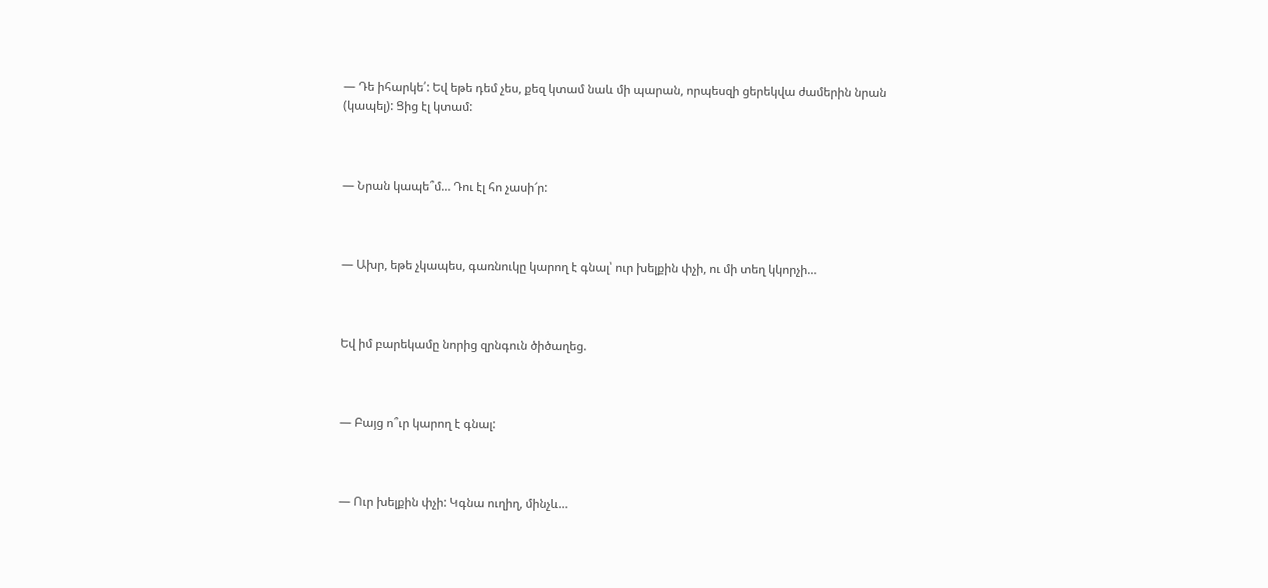— Դե իհարկե՛: Եվ եթե դեմ չես, քեզ կտամ նաև մի պարան, որպեսզի ցերեկվա ժամերին նրան (կապել): Ցից էլ կտամ:



— Նրան կապե՞մ… Դու էլ հո չասի՜ր:



— Ախր, եթե չկապես, գառնուկը կարող է գնալ՝ ուր խելքին փչի, ու մի տեղ կկորչի…



Եվ իմ բարեկամը նորից զրնգուն ծիծաղեց.



— Բայց ո՞ւր կարող է գնալ:



— Ուր խելքին փչի: Կգնա ուղիղ, մինչև…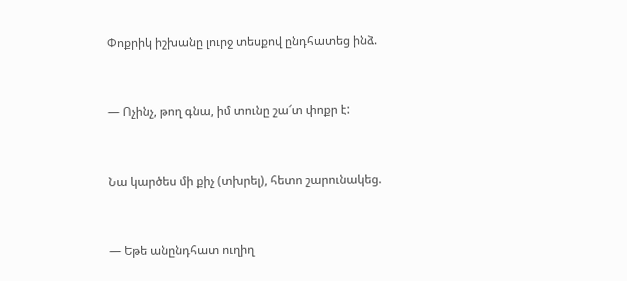Փոքրիկ իշխանը լուրջ տեսքով ընդհատեց ինձ.



— Ոչինչ, թող գնա, իմ տունը շա՜տ փոքր է:



Նա կարծես մի քիչ (տխրել), հետո շարունակեց.



— Եթե անընդհատ ուղիղ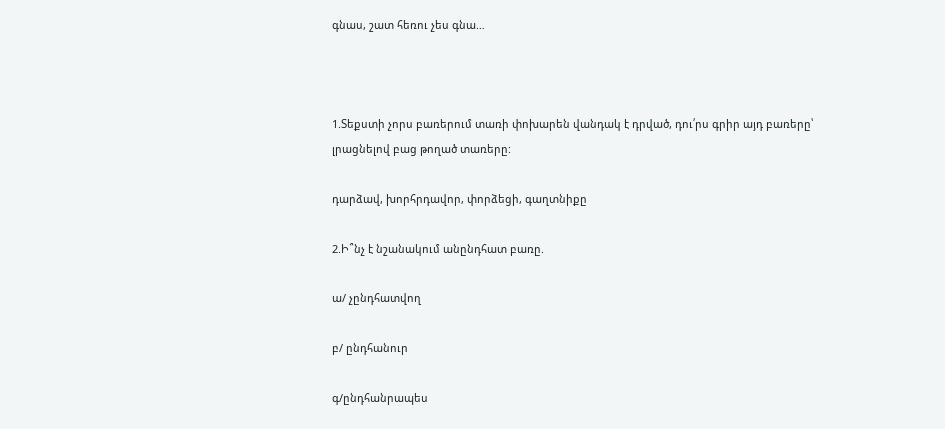գնաս, շատ հեռու չես գնա…



1.Տեքստի չորս բառերում տառի փոխարեն վանդակ է դրված, դու՛րս գրիր այդ բառերը՝ լրացնելով բաց թողած տառերը:

դարձավ, խորհրդավոր, փորձեցի, գաղտնիքը

2.Ի՞նչ է նշանակում անընդհատ բառը.

ա/ չընդհատվող

բ/ ընդհանուր

գ/ընդհանրապես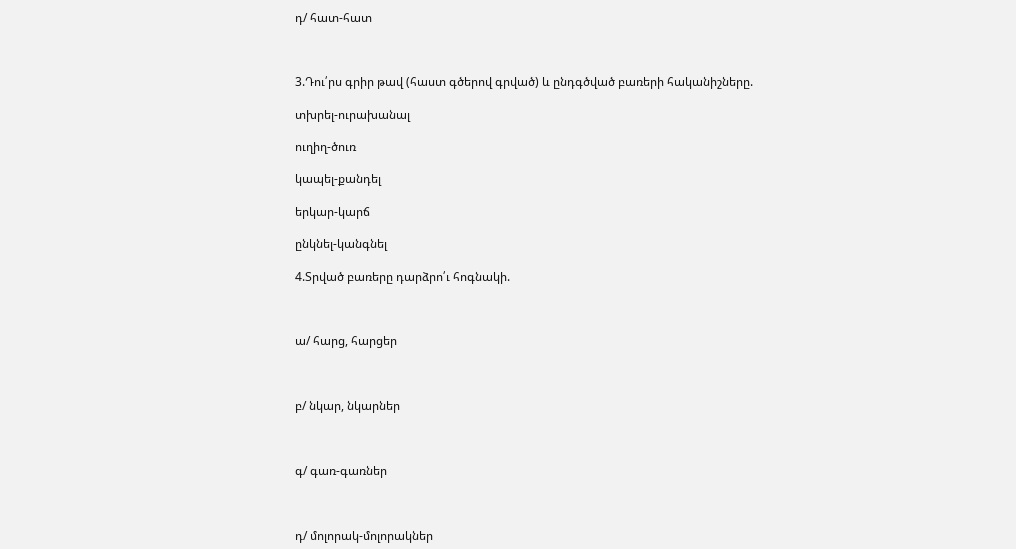դ/ հատ-հատ



3.Դու՛րս գրիր թավ (հաստ գծերով գրված) և ընդգծված բառերի հականիշները.

տխրել-ուրախանալ

ուղիղ-ծուռ

կապել-քանդել

երկար-կարճ

ընկնել-կանգնել

4.Տրված բառերը դարձրո՛ւ հոգնակի.



ա/ հարց, հարցեր



բ/ նկար, նկարներ



գ/ գառ-գառներ



դ/ մոլորակ-մոլորակներ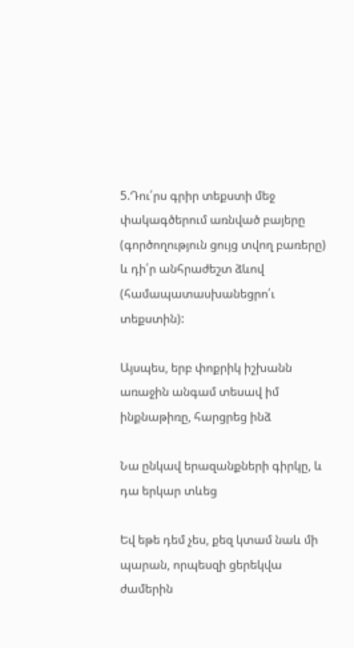5.Դու՛րս գրիր տեքստի մեջ փակագծերում առնված բայերը (գործողություն ցույց տվող բառերը) և դի՛ր անհրաժեշտ ձևով (համապատասխանեցրո՛ւ տեքստին):

Այսպես, երբ փոքրիկ իշխանն առաջին անգամ տեսավ իմ ինքնաթիռը, հարցրեց ինձ

Նա ընկավ երազանքների գիրկը, և դա երկար տևեց

Եվ եթե դեմ չես, քեզ կտամ նաև մի պարան, որպեսզի ցերեկվա ժամերին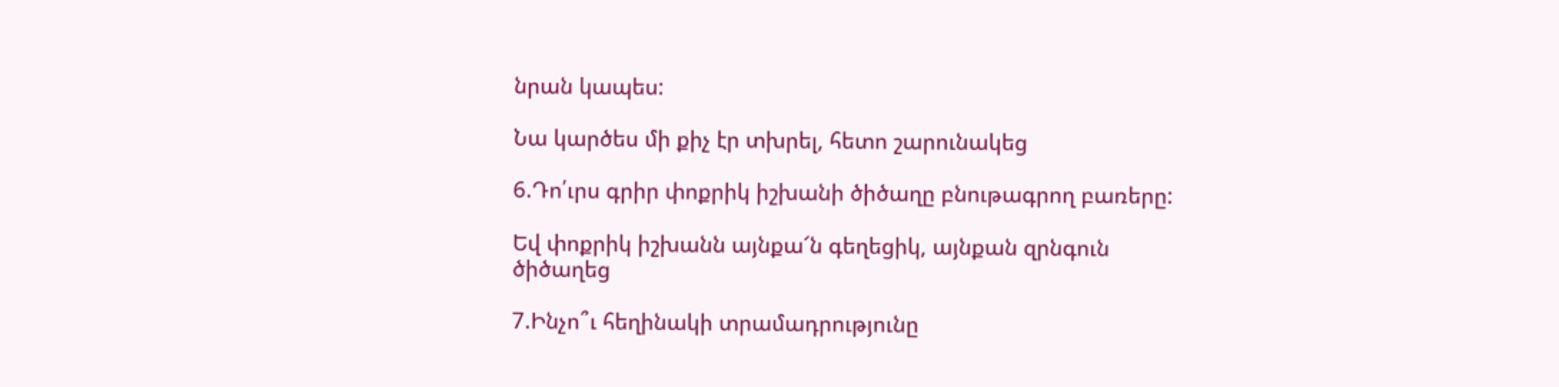նրան կապես:

Նա կարծես մի քիչ էր տխրել, հետո շարունակեց

6.Դո՛ւրս գրիր փոքրիկ իշխանի ծիծաղը բնութագրող բառերը:

Եվ փոքրիկ իշխանն այնքա՜ն գեղեցիկ, այնքան զրնգուն ծիծաղեց

7.Ինչո՞ւ հեղինակի տրամադրությունը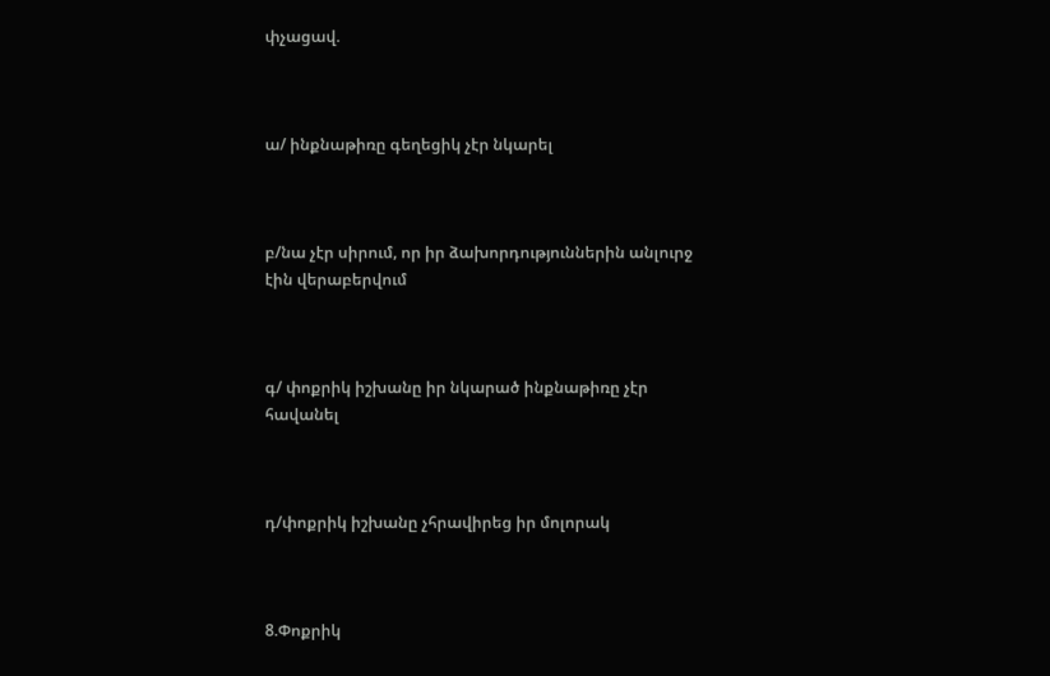փչացավ.



ա/ ինքնաթիռը գեղեցիկ չէր նկարել



բ/նա չէր սիրում, որ իր ձախորդություններին անլուրջ էին վերաբերվում



գ/ փոքրիկ իշխանը իր նկարած ինքնաթիռը չէր հավանել



դ/փոքրիկ իշխանը չհրավիրեց իր մոլորակ



8.Փոքրիկ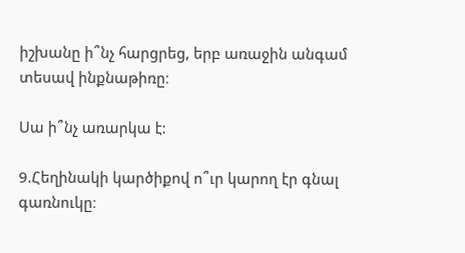իշխանը ի՞նչ հարցրեց, երբ առաջին անգամ տեսավ ինքնաթիռը։

Սա ի՞նչ առարկա է:

9.Հեղինակի կարծիքով ո՞ւր կարող էր գնալ գառնուկը։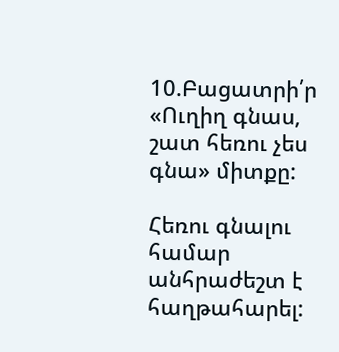10.Բացատրի՛ր «Ուղիղ գնաս, շատ հեռու չես գնա» միտքը:

Հեռու գնալու համար անհրաժեշտ է հաղթահարել: